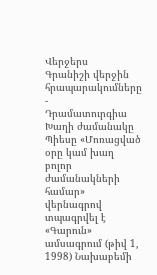Վերջերս
Գրանիշի վերջին հրապարակումները
-
Դրամատուրգիա
Խաղի ժամանակը
Պիեսը «Մոռացված օրը կամ խաղ բոլոր ժամանակների համար» վերնագրով տպագրվել է «Գարուն» ամսագրում (թիվ 1, 1998) Նախաբեմի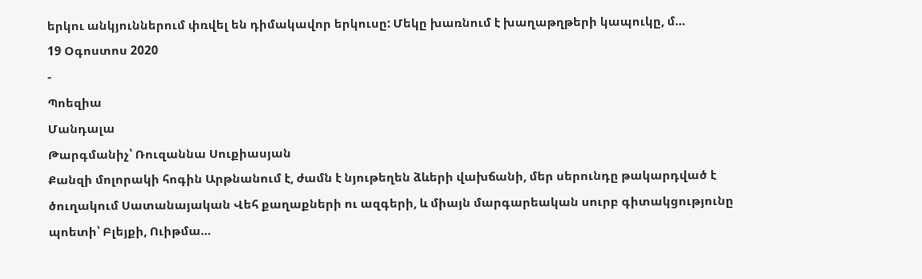երկու անկյուններում փռվել են դիմակավոր երկուսը: Մեկը խառնում է խաղաթղթերի կապուկը, մ…
19 Օգոստոս 2020
-
Պոեզիա
Մանդալա
Թարգմանիչ՝ Ռուզաննա Սուքիասյան
Քանզի մոլորակի հոգին Արթնանում է, ժամն է նյութեղեն ձևերի վախճանի, մեր սերունդը թակարդված է ծուղակում Սատանայական Վեհ քաղաքների ու ազգերի, և միայն մարգարեական սուրբ գիտակցությունը պոետի՝ Բլեյքի, Ուիթմա…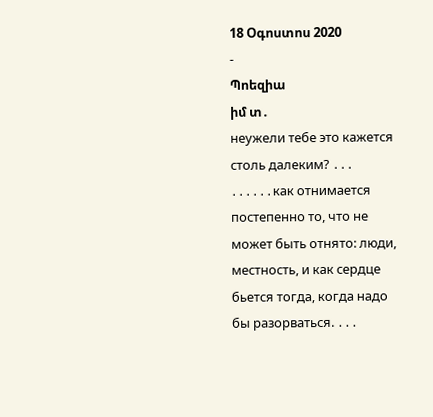18 Օգոստոս 2020
-
Պոեզիա
իմ տ․
неужели тебе это кажется столь далеким? ․․․ ․․․․․․как отнимается постепенно то, что не может быть отнято: люди, местность, и как сердце бьется тогда, когда надо бы разорваться. ․․․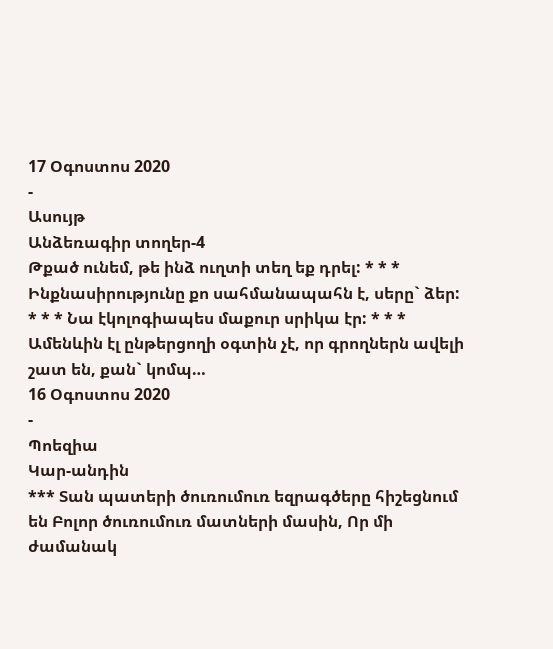17 Օգոստոս 2020
-
Ասույթ
Անձեռագիր տողեր-4
Թքած ունեմ, թե ինձ ուղտի տեղ եք դրել: * * * Ինքնասիրությունը քո սահմանապահն է, սերը` ձեր: * * * Նա էկոլոգիապես մաքուր սրիկա էր: * * * Ամենևին էլ ընթերցողի օգտին չէ, որ գրողներն ավելի շատ են, քան` կոմպ…
16 Օգոստոս 2020
-
Պոեզիա
Կար-անդին
*** Տան պատերի ծուռումուռ եզրագծերը հիշեցնում են Բոլոր ծուռումուռ մատների մասին, Որ մի ժամանակ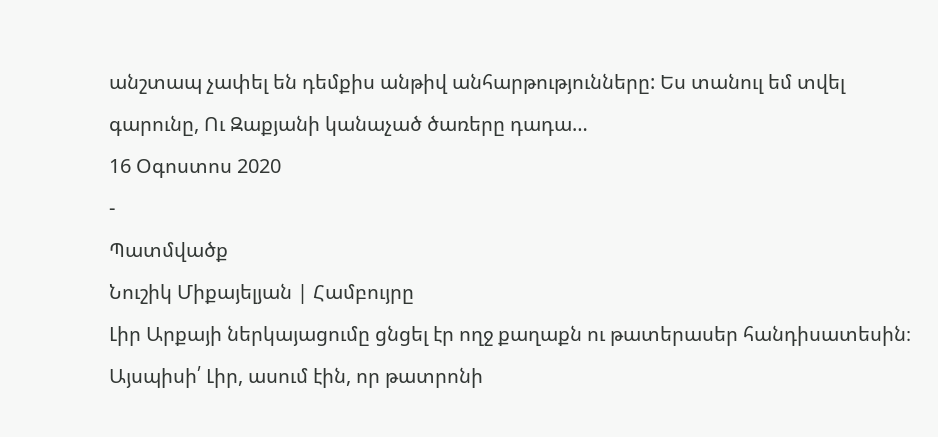անշտապ չափել են դեմքիս անթիվ անհարթությունները: Ես տանուլ եմ տվել գարունը, Ու Զաքյանի կանաչած ծառերը դադա…
16 Օգոստոս 2020
-
Պատմվածք
Նուշիկ Միքայելյան | Համբույրը
Լիր Արքայի ներկայացումը ցնցել էր ողջ քաղաքն ու թատերասեր հանդիսատեսին։ Այսպիսի՛ Լիր, ասում էին, որ թատրոնի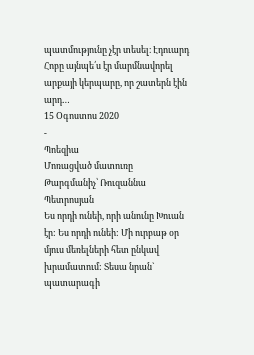պատմությունը չէր տեսել։ Էդուարդ Հոբը այնպե՛ս էր մարմնավորել արքայի կերպարը, որ շատերն էին արդ…
15 Օգոստոս 2020
-
Պոեզիա
Մոռացված մատուռը
Թարգմանիչ՝ Ռուզաննա Պետրոսյան
Ես որդի ունեի, որի անունը Խուան էր: Ես որդի ունեի: Մի ուրբաթ օր մյուս մեռելների հետ ընկավ խրամատում: Տեսա նրան` պատարագի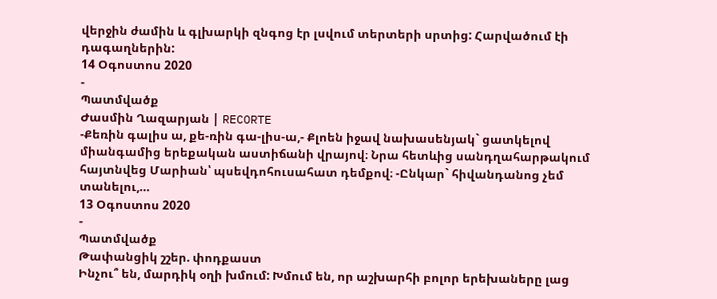վերջին ժամին և գլխարկի զնգոց էր լսվում տերտերի սրտից: Հարվածում էի դագաղներին:
14 Օգոստոս 2020
-
Պատմվածք
Ժասմին Ղազարյան | RECORTE
-Քեռին գալիս ա, քե-ռին գա-լիս-ա,- Քլոեն իջավ նախասենյակ` ցատկելով միանգամից երեքական աստիճանի վրայով։ Նրա հետևից սանդղահարթակում հայտնվեց Մարիան՝ պսեվդոհուսահատ դեմքով։ -Ընկար` հիվանդանոց չեմ տանելու,…
13 Օգոստոս 2020
-
Պատմվածք
Թափանցիկ շշեր. փոդքաստ
Ինչու՞ են, մարդիկ օղի խմում: Խմում են, որ աշխարհի բոլոր երեխաները լաց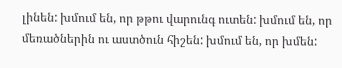լինեն: խմում են, որ թթու վարունգ ուտեն: խմում են, որ մեռածներին ու աստծուն հիշեն: խմում են, որ խմեն: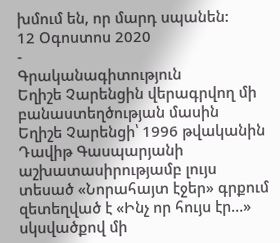խմում են, որ մարդ սպանեն:
12 Օգոստոս 2020
-
Գրականագիտություն
Եղիշե Չարենցին վերագրվող մի բանաստեղծության մասին
Եղիշե Չարենցի՝ 1996 թվականին Դավիթ Գասպարյանի աշխատասիրությամբ լույս տեսած «Նորահայտ էջեր» գրքում զետեղված է «Ինչ որ հույս էր…» սկսվածքով մի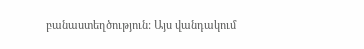բանաստեղծություն: Այս վանդակում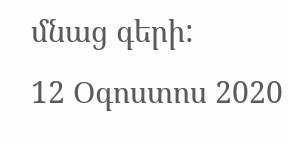մնաց գերի:
12 Օգոստոս 2020